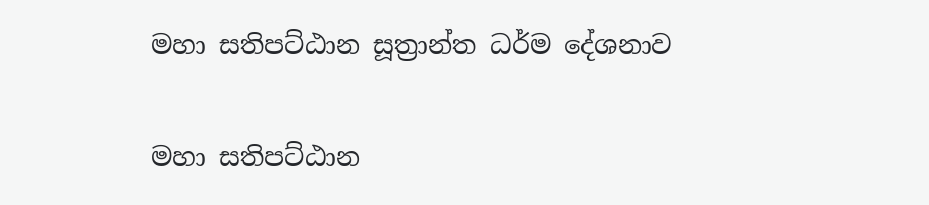මහා සතිපට්ඨාන සූත්‍රාන්ත ධර්ම දේශනාව

මහා සතිපට්ඨාන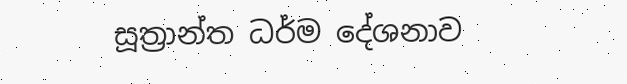සූත්‍රාන්ත ධර්ම දේශනාව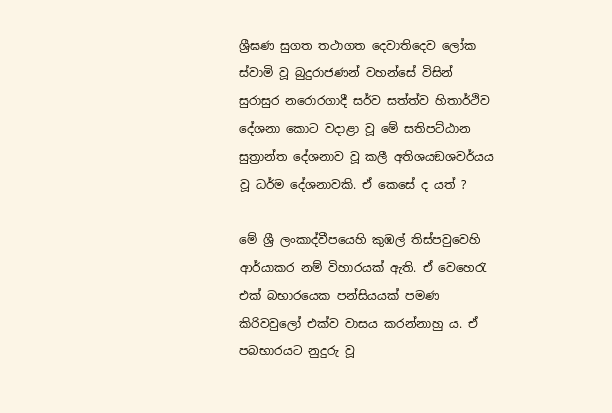ශ්‍රීඝණ සුගත තථාගත දෙවාතිදෙව ලෝක ස්වාමි වූ බුදුරාජණන් වහන්සේ විසින් සුරාසුර නරොරගාදී සර්ව සත්ත්ව හිතාර්ථිව දේශනා කොට වදාළා වූ මේ සතිපට්ඨාන සුත්‍රාන්ත දේශනාව වූ කලී අතිශයඞශවර්යය වූ ධර්ම දේශනාවකි. ඒ කෙසේ ද යත් ?

මේ ශ්‍රී ලංකාද්වීපයෙහි කුඹල් තිස්පවුවෙහි ආර්යාකර නම් විහාරයක් ඇති. ඒ වෙහෙරැ එක් බභාරයෙක පන්සියයක් පමණ කිරිවවුලෝ එක්ව වාසය කරන්නාහු ය. ඒ පබභාරයට නුදුරු වූ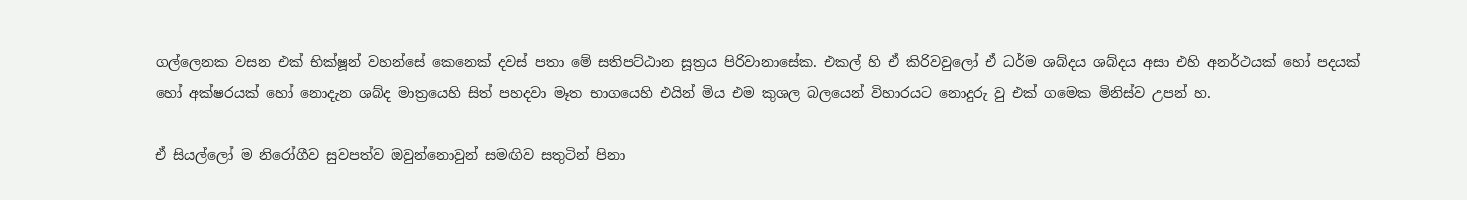ගල්ලෙනක වසන එක් භික්ෂූන් වහන්සේ කෙනෙක් දවස් පතා මේ සතිපට්ඨාන සූත්‍රය පිරිවානාසේක. එකල් හි ඒ කිරිවවුලෝ ඒ ධර්ම ශබ්දය ශබ්දය අසා එහි අනර්ථයක් හෝ පදයක් හෝ අක්ෂරයක් හෝ නොදැන ශබ්ද මාත්‍රයෙහි සිත් පහදවා මෑත භාගයෙහි එයින් මිය එම කුශල බලයෙන් විහාරයට නොදුරු වු එක් ගමෙක මිනිස්ව උපන් හ.

ඒ සියල්ලෝ ම නිරෝගීව සුවපත්ව ඔවුන්නොවුන් සමඟිව සතුටින් පිනා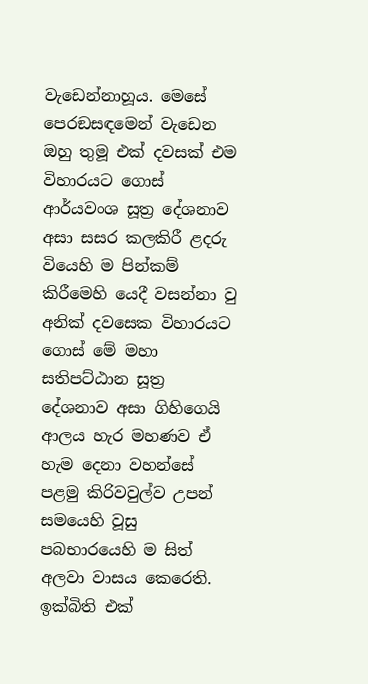වැඩෙන්නාහූය. මෙසේ පෙරඞසඳමෙන් වැඩෙන ඔහු තුමූ එක් දවසක් එම විහාරයට ගොස් ආර්යවංශ සූත්‍ර දේශනාව අසා සසර කලකිරී ළදරු වියෙහි ම පින්කම් කිරීමෙහි යෙදී වසන්නා වු අනික් දවසෙක විහාරයට ගොස් මේ මහා සතිපට්ඨාන සූත්‍ර දේශනාව අසා ගිහිගෙයි ආලය හැර මහණව ඒ හැම දෙනා වහන්සේ පළමු කිරිවවුල්ව උපන් සමයෙහි වූසු පබභාරයෙහි ම සිත් අලවා වාසය කෙරෙති. ඉක්බිති එක්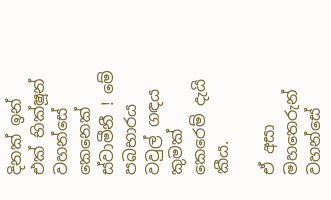දිනක් ඉන් එක් භික්ෂූන් වහන්සේ කෙනෙක් ස්වාමීනී ! මේ පබභාරය වවුල් ගඳය කුමක් කෙරෙම් දැයි කීය.

ඒ අසා මහතෙරුන් වහන්සේ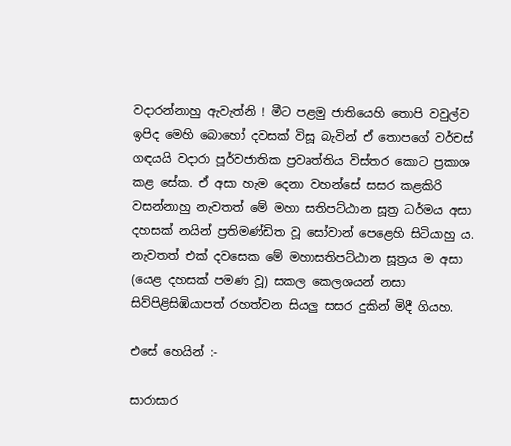වදාරන්නාහු ඇවැත්නි ! මීට පළමු ජාතියෙහි තොපි වවුල්ව ඉපිද මෙහි බොහෝ දවසක් විසූ බැවින් ඒ තොපගේ වර්චස් ගඳයයි වදාරා පූර්වජාතික ප්‍රවෘත්තිය විස්තර කොට ප්‍රකාශ කළ සේක. ඒ අසා හැම දෙනා වහන්සේ සසර කළකිරි වසන්නාහු නැවතත් මේ මහා සතිපට්ඨාන සූත්‍ර ධර්මය අසා දහසක් නයින් ප්‍රතිමණ්ඩිත වූ සෝවාන් පෙළෙහි සිටියාහු ය. නැවතත් එක් දවසෙක මේ මහාසතිපට්ඨාන සූත්‍රය ම අසා (යෙළ දහසක් පමණ වූ) සකල කෙලශයන් නසා සිව්පිළිසිඹියාපත් රහත්වන සියලු සසර දුකින් මිදී ගියහ.

එසේ හෙයින් :-

සාරාසාර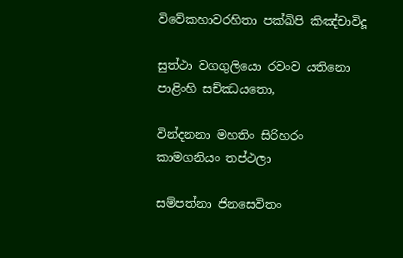විවේකහාවරහිතා පක්ඛිපි කිඤ්චාවිදූ

සුත්ථා වගගුලියො රවංව යතිනො පාළිංහි සච්ඣයතො,

වින්දනනා මහතිං සිරිහරං කාමගනියං තප්ථලා

සම්පත්නා ජිනසෙවිතං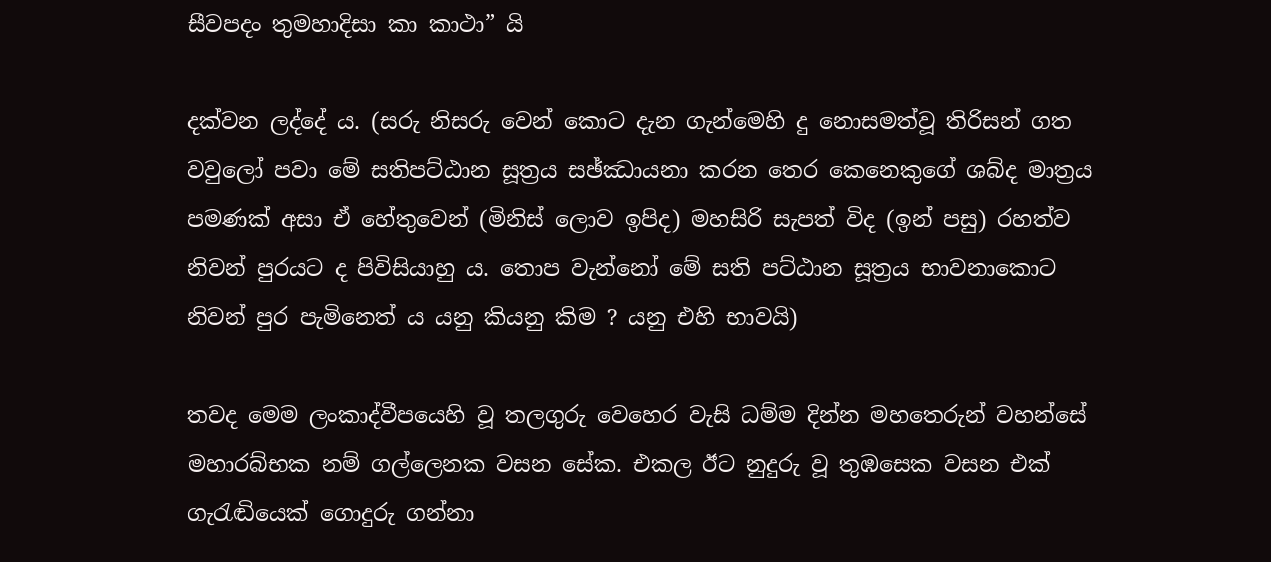සීවපදං තුමහාදිසා කා කාථා” යි

දක්වන ලද්දේ ය. (සරු නිසරු වෙන් කොට දැන ගැන්මෙහි දු නොසමත්වූ තිරිසන් ගත වවුලෝ පවා මේ සතිපට්ඨාන සූත්‍රය සඡ්ඣායනා කරන තෙර කෙනෙකුගේ ශබ්ද මාත්‍රය පමණක් අසා ඒ හේතුවෙන් (මිනිස් ලොව ඉපිද) මහසිරි සැපත් විද (ඉන් පසු) රහත්ව නිවන් පුරයට ද පිවිසියාහු ය. තොප වැන්නෝ මේ සති පට්ඨාන සූත්‍රය භාවනාකොට නිවන් පුර පැමිනෙත් ය යනු කියනු කිම ? යනු එහි භාවයි)

තවද මෙම ලංකාද්වීපයෙහි වූ තලගුරු වෙහෙර වැසි ධම්ම දින්න මහතෙරුන් වහන්සේ මහාරබ්භක නම් ගල්ලෙනක වසන සේක. එකල ඊට නුදුරු වූ තුඹසෙක වසන එක් ගැරැඬියෙක් ගොදුරු ගන්නා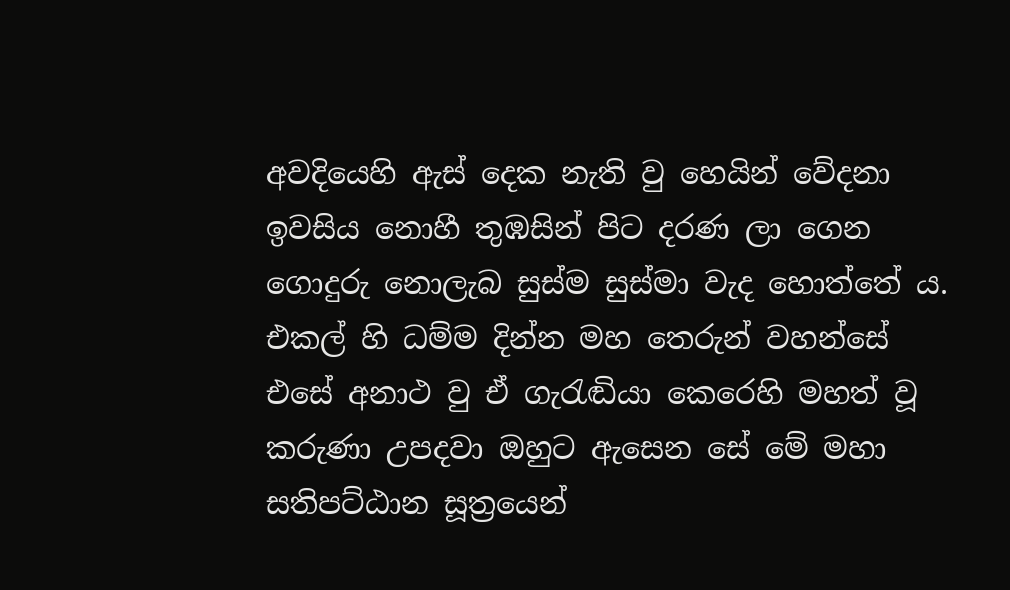අවදියෙහි ඇස් දෙක නැති වු හෙයින් වේදනා ඉවසිය නොහී තුඹසින් පිට දරණ ලා ගෙන ගොදුරු නොලැබ සුස්ම සුස්මා වැද හොත්තේ ය. එකල් හි ධම්ම දින්න මහ තෙරුන් වහන්සේ එසේ අනාථ වු ඒ ගැරැඬියා කෙරෙහි මහත් වූ කරුණා උපදවා ඔහුට ඇසෙන සේ මේ මහා සතිපට්ඨාන සූත්‍රයෙන්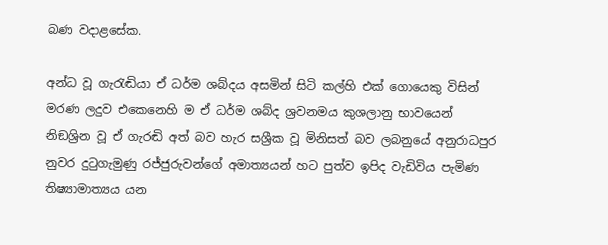බණ වදාළසේක.

අන්ධ වූ ගැරැඬියා ඒ ධර්ම ශබ්දය අසමින් සිටි කල්හි එක් ගොයෙකු විසින් මරණ ලදුව එකෙනෙහි ම ඒ ධර්ම ශබ්ද ශ්‍රවනමය කුශලානු භාවයෙන් නිඞශ්‍රින වූ ඒ ගැරඬි අත් බව හැර සශ්‍රීක වූ මිනිසත් බව ලබනුයේ අනුරාධපුර නුවර දුටුගැමුණු රජ්ජුරුවන්ගේ අමාත්‍යයන් හට පුත්ව ඉපිද වැඩිවිය පැමිණ තිෂ්‍යාමාත්‍යය යන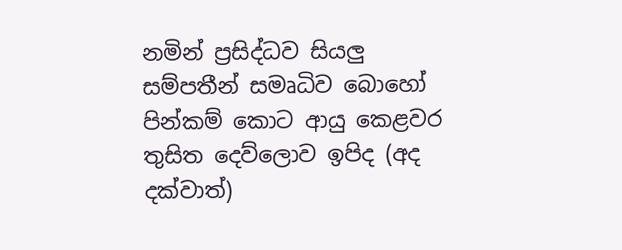නමින් ප්‍රසිද්ධව සියලු සම්පතීන් සමෘධිව බොහෝ පින්කම් කොට ආයු කෙළවර තුසිත දෙව්ලොව ඉපිද (අද දක්වාත්)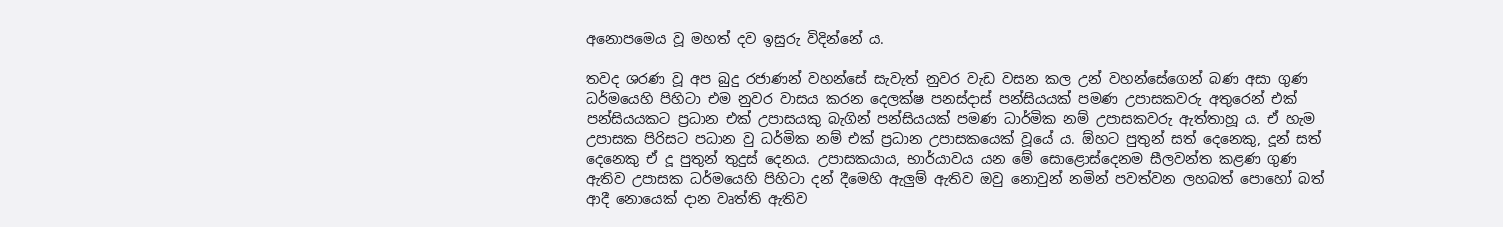අනොපමෙය වූ මහත් දව ඉසුරු විදින්නේ ය.

තවද ශරණ වූ අප බුදු රජාණන් වහන්සේ සැවැත් නුවර වැඩ වසන කල උන් වහන්සේගෙන් බණ අසා ගුණ ධර්මයෙහි පිහිටා එම නුවර වාසය කරන දෙලක්ෂ පනස්දාස් පන්සියයක් පමණ උපාසකවරු අතුරෙන් එක් පන්සියයකට ප්‍රධාන එක් උපාසයකු බැගින් පන්සියයක් පමණ ධාර්මික නම් උපාසකවරු ඇත්තාහූ ය. ඒ හැම උපාසක පිරිසට පධාන වු ධර්මික නම් එක් ප්‍රධාන උපාසකයෙක් වූයේ ය. ඕහට පුතුන් සත් දෙනෙකු, දූන් සත් දෙනෙකු ඒ දූ පුතුන් තුදුස් දෙනය. උපාසකයාය, භාර්යාවය යන මේ සොළොස්දෙනම සීලවන්ත කළණ ගුණ ඇතිව උපාසක ධර්මයෙහි පිහිටා දන් දීමෙහි ඇලුම් ඇතිව ඔවු නොවුන් නමින් පවත්වන ලහබත් පොහෝ බත් ආදී නොයෙක් දාන වෘත්ති ඇතිව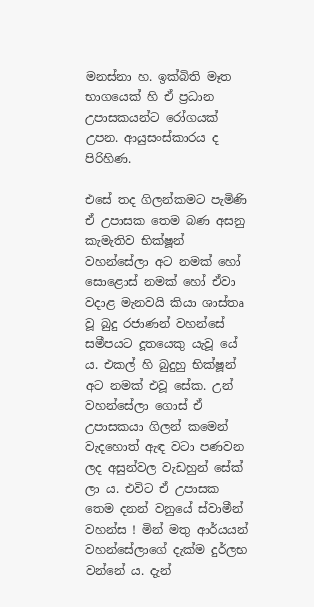මනස්නා හ. ඉක්බිති මෑත භාගයෙක් හි ඒ ප්‍රධාන උපාසකයන්ට රෝගයක් උපන. ආයුසංස්කාරය ද පිරිහිණ.

එසේ තද ගිලන්කමට පැමිණි ඒ උපාසක තෙම බණ අසනු කැමැතිව භික්ෂූන් වහන්සේලා අට නමක් හෝ සොළොස් නමක් හෝ ඒවා වදාළ මැනවයි කියා ශාස්තෘ වූ බුදු රජාණන් වහන්සේ සමීපයට දූතයෙකු යැවූ යේ ය. එකල් හි බුදුහු භික්ෂූන් අට නමක් එවූ සේක. උන් වහන්සේලා ගොස් ඒ උපාසකයා ගිලන් කමෙන් වැදහොත් ඇඳ වටා පණවන ලද අසුන්වල වැඩහුන් සේක් ලා ය. එවිට ඒ උපාසක තෙම දනන් වනුයේ ස්වාමීන් වහන්ස ! මින් මතු ආර්යයන් වහන්සේලාගේ දැක්ම දුර්ලභ වන්නේ ය. දැන්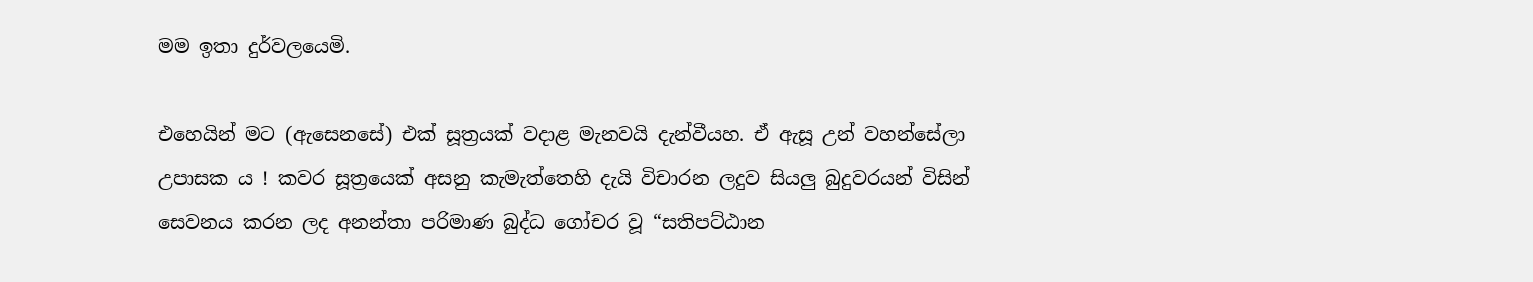මම ඉතා දුර්වලයෙමි.

එහෙයින් මට (ඇසෙනසේ) එක් සූත්‍රයක් වදාළ මැනවයි දැන්වීයහ. ඒ ඇසූ උන් වහන්සේලා උපාසක ය ! කවර සූත්‍රයෙක් අසනු කැමැත්තෙහි දැයි විචාරන ලදුව සියලු බුදුවරයන් විසින් සෙවනය කරන ලද අනන්තා පරිමාණ බුද්ධ ගෝචර වූ “සතිපට්ඨාන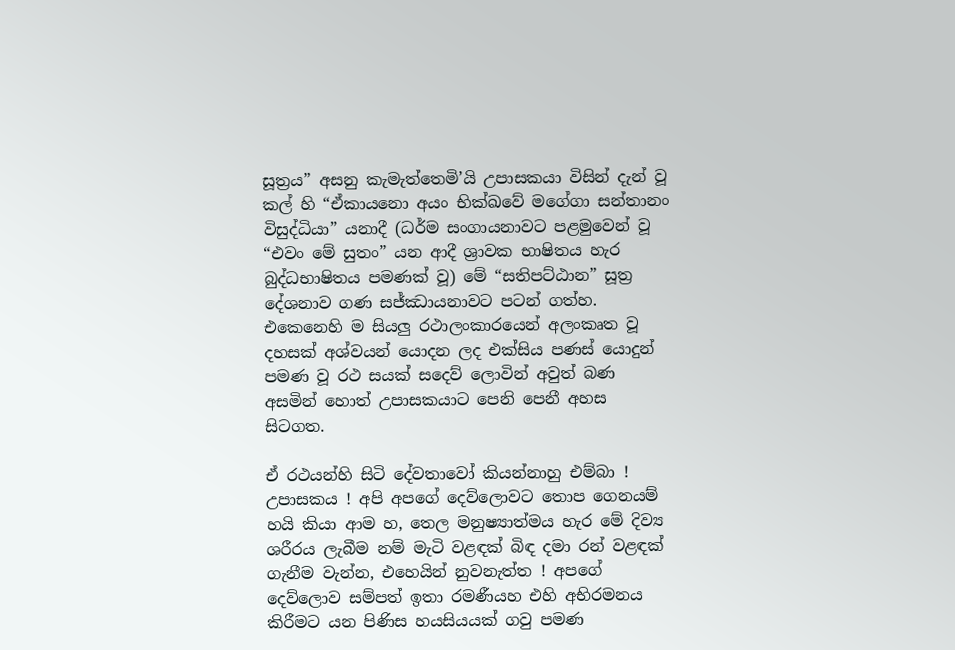සූත්‍රය” අසනු කැමැත්තෙමි’යි උපාසකයා විසින් දැන් වූ කල් හි “ඒකායනො අයං භික්ඛවේ මගේගා සන්තානං විසුද්ධියා” යනාදී (ධර්ම සංගායනාවට පළමුවෙන් වූ “එවං මේ සුතං” යන ආදී ශ්‍රාවක භාෂිතය හැර බුද්ධභාෂිතය පමණක් වූ) මේ “සතිපට්ඨාන” සූත්‍ර දේශනාව ගණ සජ්ඣායනාවට පටන් ගත්හ. එකෙනෙහි ම සියලු රථාලංකාරයෙන් අලංකෘත වූ දහසක් අශ්වයන් යොදන ලද එක්සිය පණස් යොදුන් පමණ වූ රථ සයක් සදෙව් ලොවින් අවුත් බණ අසමින් හොත් උපාසකයාට පෙනි පෙනී අහස සිටගත.

ඒ රථයන්හි සිටි දේවතාවෝ කියන්නාහු එම්බා ! උපාසකය ! අපි අපගේ දෙව්ලොවට තොප ගෙනයම් හයි කියා ආම හ, තෙල මනුෂ්‍යාත්මය හැර මේ දිව්‍ය ශරීරය ලැබීම නම් මැටි වළඳක් බිඳ දමා රන් වළඳක් ගැනීම වැන්න, එහෙයින් නුවනැත්ත ! අපගේ දෙව්ලොව සම්පත් ඉතා රමණීයහ එහි අභිරමනය කිරීමට යන පිණිස හයසියයක් ගවු පමණ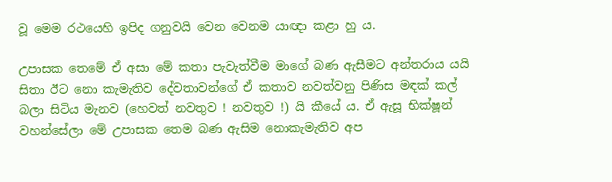වූ මෙම රථයෙහි ඉපිද ගනුවයි වෙන වෙනම යාඥා කළා හු ය.

උපාසක තෙමේ ඒ අසා මේ කතා පැවැත්වීම මාගේ බණ ඇසීමට අන්තරාය යයි සිතා ඊට නො කැමැතිව දේවතාවන්ගේ ඒ කතාව නවත්වනු පිණිස මඳක් කල් බලා සිටිය මැනව (හෙවත් නවතුව ! නවතුව !) යි කීයේ ය. ඒ ඇසූ භික්ෂූන් වහන්සේලා මේ උපාසක තෙම බණ ඇසිම නොකැමැතිව අප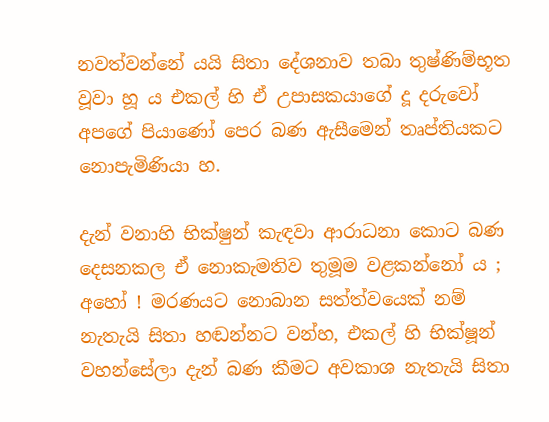නවත්වන්නේ යයි සිතා දේශනාව තබා තුෂ්ණිම්භූත වූවා හූ ය එකල් හි ඒ උපාසකයාගේ දූ දරුවෝ අපගේ පියාණෝ පෙර බණ ඇසීමෙන් තෘප්තියකට නොපැමිණියා හ.

දැන් වනාහි භික්ෂුන් කැඳවා ආරාධනා කොට බණ දෙසනකල ඒ නොකැමතිව තුමූම වළකන්නෝ ය ; අහෝ ! මරණයට නොබාන සත්ත්වයෙක් නම් නැතැයි සිතා හඬන්නට වන්හ, එකල් හි භික්ෂූන් වහන්සේලා දැන් බණ කීමට අවකාශ නැතැයි සිතා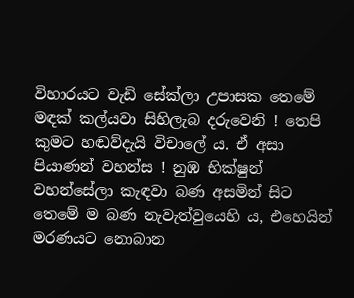විහාරයට වැඩි සේක්ලා උපාසක තෙමේ මඳක් කල්යවා සිහිලැබ දරුවෙනි ! තෙපි කුමට හඬව්දැයි විචාලේ ය. ඒ අසා පියාණන් වහන්ස ! නුඹ භික්ෂුන් වහන්සේලා කැඳවා බණ අසමින් සිට තෙමේ ම බණ නැවැත්වුයෙහි ය, එහෙයින් මරණයට නොබාන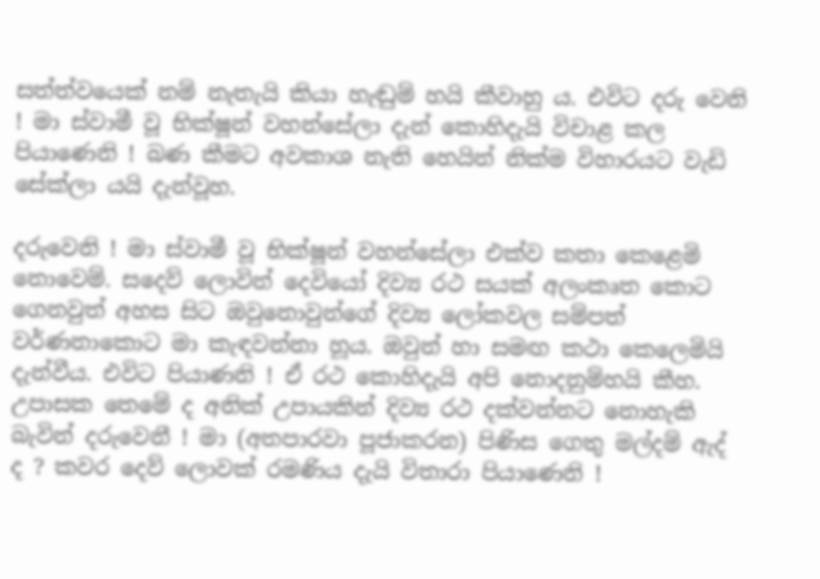සත්ත්වයෙක් නම් නැතැයි කියා හැඬුම් හයි කීවාහු ය. එවිට දරු වෙනි ! මා ස්වාමී වූ භික්ෂූන් වහන්සේලා දැන් කොහිදැයි විචාළ කල පියාණෙනි ! බණ කීමට අවකාශ නැති හෙයින් නික්ම විහාරයට වැඩි සේක්ලා යයි දැන්වූහ.

දරුවෙනි ! මා ස්වාමී වූ භික්ෂූන් වහන්සේලා එක්ව කතා කෙළෙමි නොවෙම්. සදෙව් ලොවින් දෙවියෝ දිව්‍ය රථ සයක් අලංකෘත කොට ගෙනවුත් අහස සිට ඔවුනොවුන්ගේ දිව්‍ය ලෝකවල සම්පත් වර්ණනාකොට මා කැඳවන්නා හූය. ඔවුන් හා සමඟ කථා කෙලෙමියි දැන්වීය. එවිට පියාණනි ! ඒ රථ කොහිදැයි අපි නොදනුම්හයි කීහ. උපාසක තෙමේ ද අනික් උපායකින් දිව්‍ය රථ දක්වන්නට නොහැකි බැවින් දරුවෙනී ! මා (අතපාරවා පූජාකරන) පිණිස ගෙතු මල්දම් ඇද් ද ? කවර දෙව් ලොවක් රමණිය දැයි විතාරා පියාණෙනි !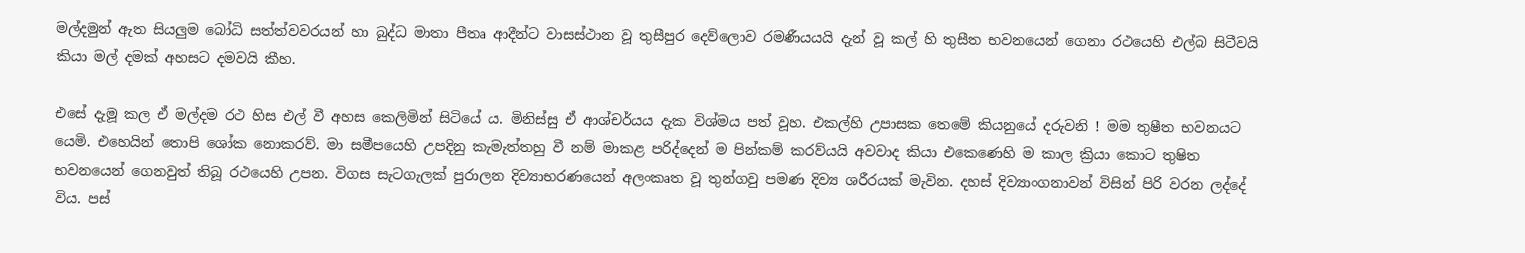මල්දමුන් ඇත සියලුම බෝධි සත්ත්වවරයන් හා බුද්ධ මාතා පීතෘ ආදීන්ට වාසස්ථාන වූ තුසීපුර දෙව්ලොව රමණීයයයි දැන් වූ කල් හි තුසීත භවනයෙන් ගෙනා රථයෙහි එල්බ සිටීවයි කියා මල් දමක් අහසට දමවයි කීහ.

එසේ දැමූ කල ඒ මල්දම රථ හිස එල් වී අහස කෙලිමින් සිටියේ ය. මිනිස්සු ඒ ආශ්චර්යය දැක විශ්මය පත් වූහ. එකල්හි උපාසක තෙමේ කියනුයේ දරුවනි ! මම තුෂීත භවනයට යෙමි. එහෙයින් තොපි ශෝක නොකරව්. මා සමීපයෙහි උපදිනු කැමැත්තහු වී නම් මාකළ පරිද්දෙන් ම පින්කම් කරව්යයි අවවාද කියා එකෙණෙහි ම කාල ක්‍රියා කොට තුෂිත භවනයෙන් ගෙනවුත් තිබූ රථයෙහි උපන. විගස සැටගැලක් පුරාලන දිව්‍යාභරණයෙන් අලංකෘත වූ තුන්ගවු පමණ දිව්‍ය ශරීරයක් මැවින. දහස් දිව්‍යාංගනාවන් විසින් පිරි වරන ලද්දේ විය. පස්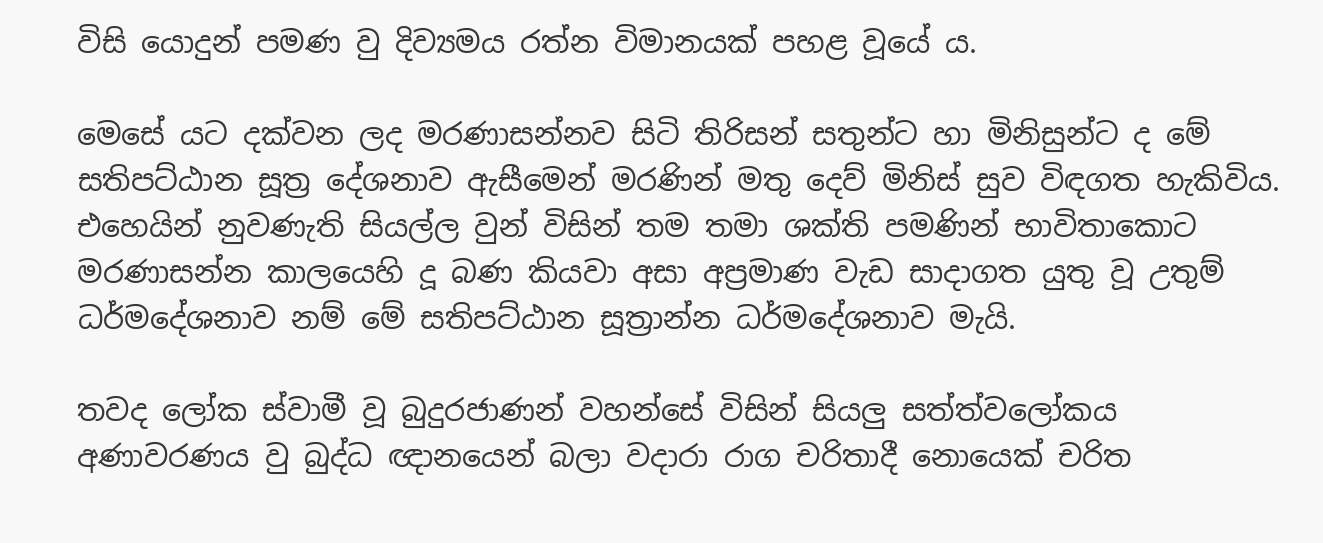විසි යොදුන් පමණ වු දිව්‍යමය රත්න විමානයක් පහළ වූයේ ය.

මෙසේ යට දක්වන ලද මරණාසන්නව සිටි තිරිසන් සතුන්ට හා මිනිසුන්ට ද මේ සතිපට්ඨාන සූත්‍ර දේශනාව ඇසීමෙන් මරණින් මතු දෙව් මිනිස් සුව විඳගත හැකිවිය. එහෙයින් නුවණැති සියල්ල වුන් විසින් තම තමා ශක්ති පමණින් භාවිතාකොට මරණාසන්න කාලයෙහි දූ බණ කියවා අසා අප්‍රමාණ වැඩ සාදාගත යුතු වූ උතුම් ධර්මදේශනාව නම් මේ සතිපට්ඨාන සූත්‍රාන්න ධර්මදේශනාව මැයි.

තවද ලෝක ස්වාමී වූ බුදුරජාණන් වහන්සේ විසින් සියලු සත්ත්වලෝකය අණාවරණය වු බුද්ධ ඥානයෙන් බලා වදාරා රාග චරිතාදී නොයෙක් චරිත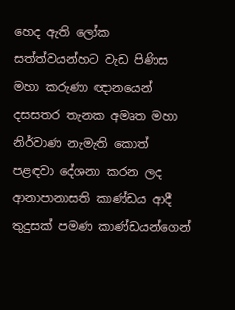හෙද ඇති ලෝක සත්ත්වයන්හට වැඩ පිණිස මහා කරුණා ඥානයෙන් දසසතර තැනක අමෘත මහා නිර්වාණ නැමැති කොත් පළඳවා දේශනා කරන ලද ආනාපානාසති කාණ්ඩය ආදී තුදුසක් පමණ කාණ්ඩයන්ගෙන්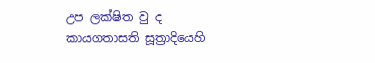උප ලක්ෂිත වු ද කායගතාසති සූත්‍රාදියෙහි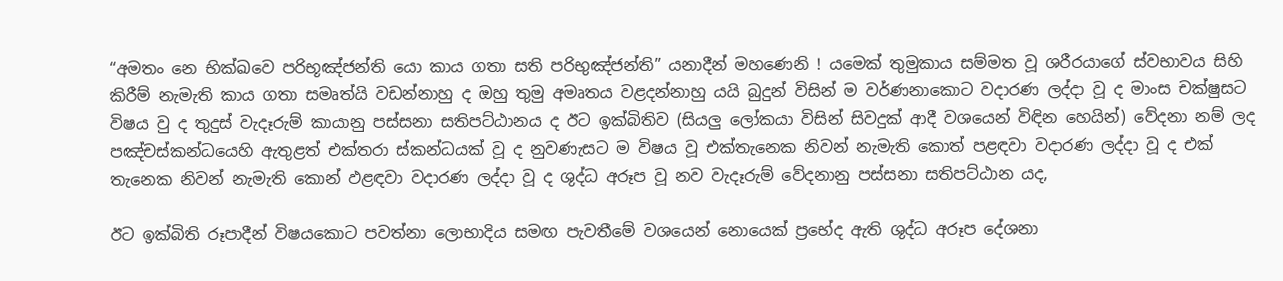“අමතං නෙ භික්ඛවෙ පරිභූඤ්ජන්ති යො කාය ගතා සති පරිභුඤ්ජන්ති” යනාදීන් මහණෙනි ! යමෙක් තුමුකාය සම්මත වූ ශරීරයාගේ ස්වභාවය සිහි කිරීම් නැමැති කාය ගතා සමෘත්යි වඩන්නාහු ද ඔහු තුමු අමෘතය වළදන්නාහු යයි බුදුන් විසින් ම වර්ණනාකොට වදාරණ ලද්දා වූ ද මාංස චක්ෂුසට විෂය වු ද තුදුස් වැදෑරුම් කායානු පස්සනා සතිපට්ඨානය ද ඊට ඉක්බිතිව (සියලු ලෝකයා විසින් සිවදුක් ආදී වශයෙන් විඳින හෙයින්) වේදනා නම් ලද පඤ්චස්කන්ධයෙහි ඇතුළත් එක්තරා ස්කන්ධයක් වූ ද නුවණැසට ම විෂය වූ එක්තැනෙක නිවන් නැමැති කොත් පළඳවා වදාරණ ලද්දා වූ ද එක් තැනෙක නිවන් නැමැති කොන් ඵළඳවා වදාරණ ලද්දා වූ ද ශුද්ධ අරූප වූ නව වැදෑරුම් වේදනානු පස්සනා සතිපට්ඨාන යද,

ඊට ඉක්බිති රූපාදීන් විෂයකොට පවත්නා ලොභාදිය සමඟ පැවතීමේ වශයෙන් නොයෙක් ප්‍රභේද ඇති ශුද්ධ අරූප දේශනා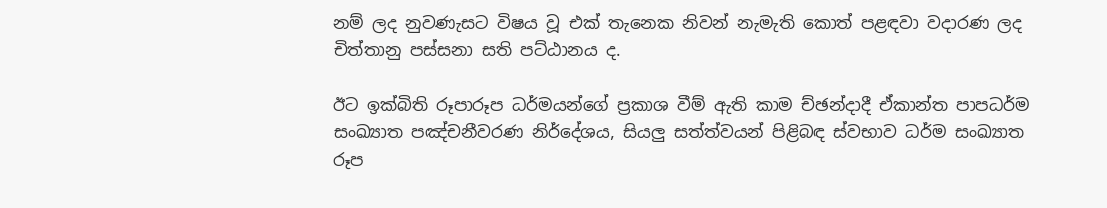නම් ලද නුවණැසට විෂය වූ එක් තැනෙක නිවන් නැමැති කොත් පළඳවා වදාරණ ලද චිත්තානු පස්සනා සති පට්ඨානය ද.

ඊට ඉක්බිති රූපාරූප ධර්මයන්ගේ ප්‍රකාශ වීම් ඇති කාම ච්ඡන්දාදී ඒකාන්ත පාපධර්ම සංඛ්‍යාත පඤ්චනීවරණ නිර්දේශය, සියලු සත්ත්වයන් පිළිබඳ ස්වභාව ධර්ම සංඛ්‍යාත රූප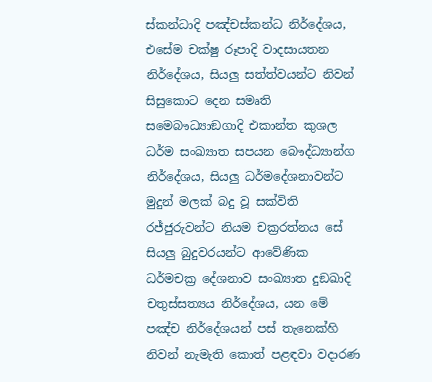ස්කන්ධාදි පඤ්චස්කන්ධ නිර්දේශය, එසේම චක්ෂු රූපාදි වාදසායතන නිර්දේශය, සියලු සත්ත්වයන්ට නිවන් සිසුකොට දෙන සමෘති සමෙබෟධ්‍යාඞගාදි එකාන්ත කුශල ධර්ම සංඛ්‍යාත සපයන බෞද්ධ්‍යාන්ග නිර්දේශය, සියලු ධර්මදේශනාවන්ට මුදුන් මලක් බදු වූ සක්විති රජ්ජුරුවන්ට නියම චක්‍රරත්නය සේ සියලු බුදුවරයන්ට ආවේණික ධර්මචක්‍ර දේශනාව සංඛ්‍යාත දුඞඛාදි චතුස්සත්‍යය නිර්දේශය, යන මේ පඤ්ච නිර්දේශයන් පස් තැනෙක්හි නිවන් නැමැති කොත් පළඳවා වදාරණ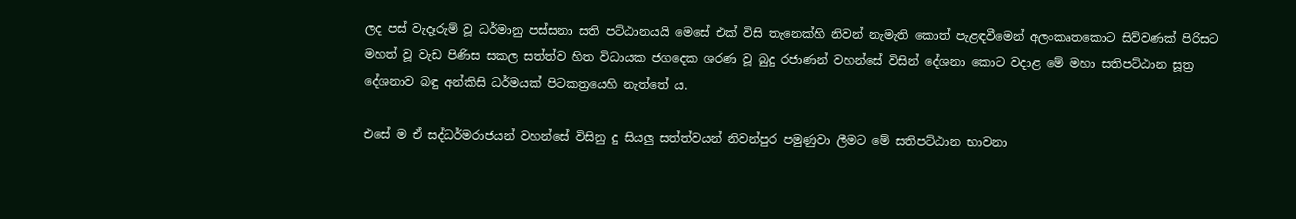ලද පස් වැදෑරුම් වූ ධර්මානු පස්සනා සති පට්ඨානයයි මෙසේ එක් විසි තැනෙක්හි නිවන් නැමැති කොත් පැළඳවීමෙන් අලංකෘතකොට සිව්වණක් පිරිසට මහත් වූ වැඩ පිණිස සකල සත්ත්ව හිත විධායක ජගදෙක ශරණ වූ බුදු රජාණන් වහන්සේ විසින් දේශනා කොට වදාළ මේ මහා සතිපට්ඨාන සූත්‍ර දේශනාව බඳු අන්කිසි ධර්මයක් පිටකත්‍රයෙහි නැත්තේ ය.

එසේ ම ඒ සද්ධර්මරාජයන් වහන්සේ විසිනු දු සියලු සත්ත්වයන් නිවන්පුර පමුණුවා ලීමට මේ සතිපට්ඨාන භාවනා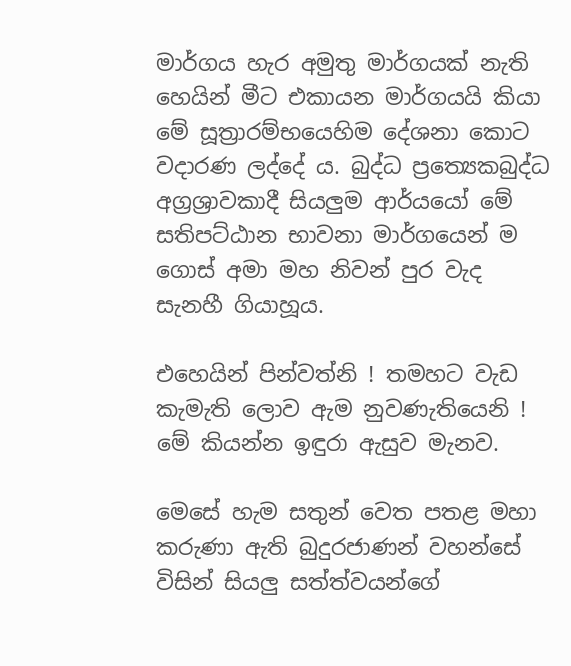මාර්ගය හැර අමුතු මාර්ගයක් නැති හෙයින් මීට එකායන මාර්ගයයි කියා මේ සූත්‍රාරම්භයෙහිම දේශනා කොට වදාරණ ලද්දේ ය. බුද්ධ ප්‍රත්‍යෙකබුද්ධ අග්‍රශ්‍රාවකාදී සියලුම ආර්යයෝ මේ සතිපට්ඨාන භාවනා මාර්ගයෙන් ම ගොස් අමා මහ නිවන් පුර වැද සැනහී ගියාහූය.

එහෙයින් පින්වත්නි ! තමහට වැඩ කැමැති ලොව ඇම නුවණැතියෙනි ! මේ කියන්න ඉඳුරා ඇසුව මැනව.

මෙසේ හැම සතුන් වෙත පතළ මහා කරුණා ඇති බුදුරජාණන් වහන්සේ විසින් සියලු සත්ත්වයන්ගේ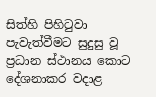සිත්හි පිහිටුවා පැවැත්වීමට සුදුසු වූ ප්‍රධාන ස්ථානය කොට දේශනාකර වදාළ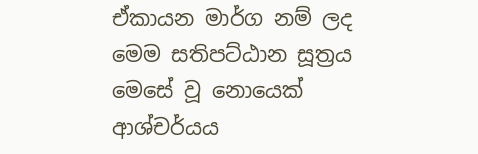ඒකායන මාර්ග නම් ලද මෙම සතිපට්ඨාන සූත්‍රය මෙසේ වූ නොයෙක් ආශ්චර්යය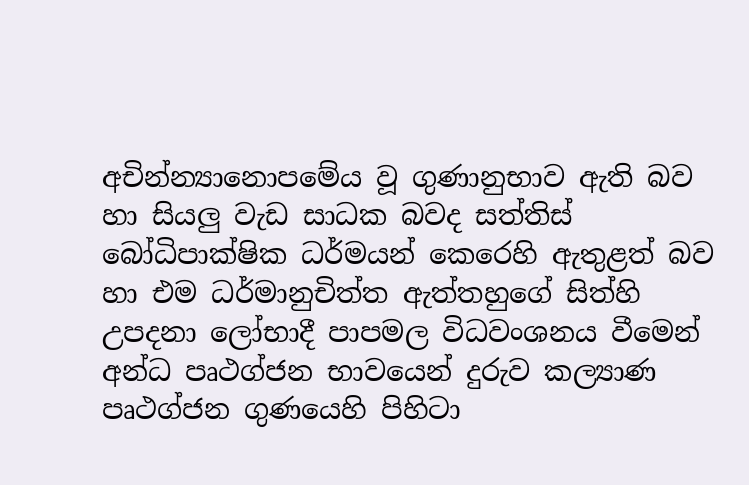අචින්න්‍යානොපමේය වූ ගුණානුභාව ඇති බව හා සියලු වැඩ සාධක බවද සත්තිස් බෝධිපාක්ෂික ධර්මයන් කෙරෙහි ඇතුළත් බව හා එම ධර්මානුචිත්ත ඇත්තහුගේ සිත්හි උපදනා ලෝභාදී පාපමල විධවංශනය වීමෙන් අන්ධ පෘථග්ජන භාවයෙන් දුරුව කල්‍යාණ පෘථග්ජන ගුණයෙහි පිහිටා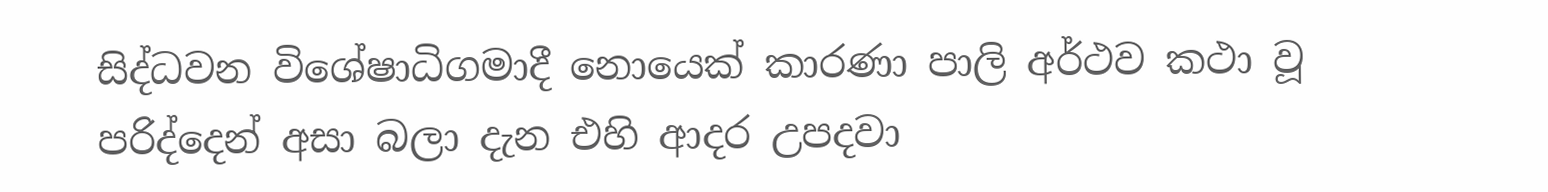සිද්ධවන විශේෂාධිගමාදී නොයෙක් කාරණා පාලි අර්ථව කථා වූ පරිද්දෙන් අසා බලා දැන එහි ආදර උපදවා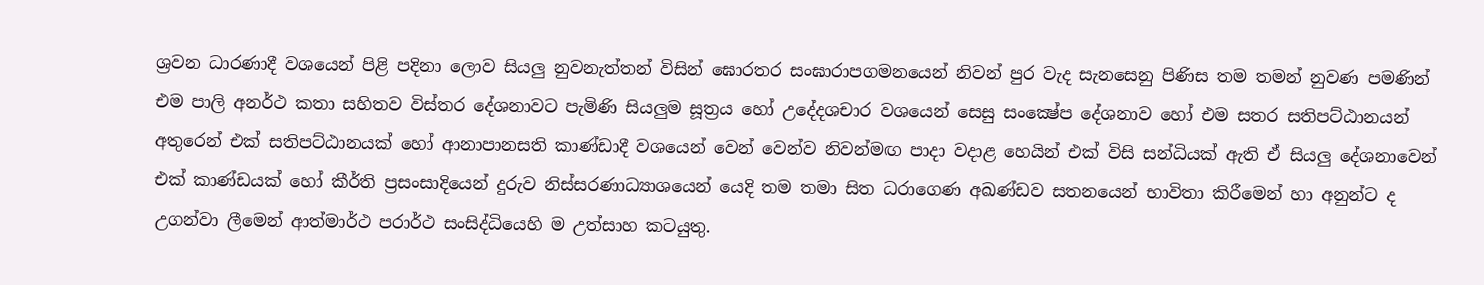ශ්‍රවන ධාරණාදී වශයෙන් පිළි පදිනා ලොව සියලු නුවනැත්තන් විසින් ඝොරතර සංඝාරාපගමනයෙන් නිවන් පුර වැද සැනසෙනු පිණිස තම තමන් නුවණ පමණින් එම පාලි අනර්ථ කතා සහිතව විස්තර දේශනාවට පැමිණි සියලුම සූත්‍රය හෝ උදේදශචාර වශයෙන් සෙසු සංක්‍ෂේප දේශනාව හෝ එම සතර සතිපට්ඨානයන් අතුරෙන් එක් සතිපට්ඨානයක් හෝ ආනාපානසති කාණ්ඩාදී වශයෙන් වෙන් වෙන්ව නිවන්මඟ පාදා වදාළ හෙයින් එක් විසි සන්ධියක් ඇති ඒ සියලු දේශනාවෙන් එක් කාණ්ඩයක් හෝ කීර්ති ප්‍රසංසාදියෙන් දුරුව නිස්සරණාධ්‍යාශයෙන් යෙදි තම තමා සිත ධරාගෙණ අඛණ්ඩව සතනයෙන් භාවිතා කිරීමෙන් හා අනුන්ට ද උගන්වා ලීමෙන් ආත්මාර්ථ පරාර්ථ සංසිද්ධියෙහි ම උත්සාහ කටයුතු.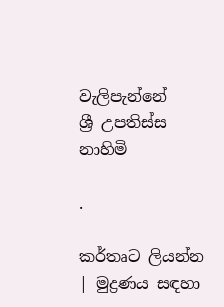වැලිපැන්නේ
ශ්‍රී උපතිස්ස නාහිමි

.

කර්තෘට ලියන්න | මුද්‍රණය සඳහා